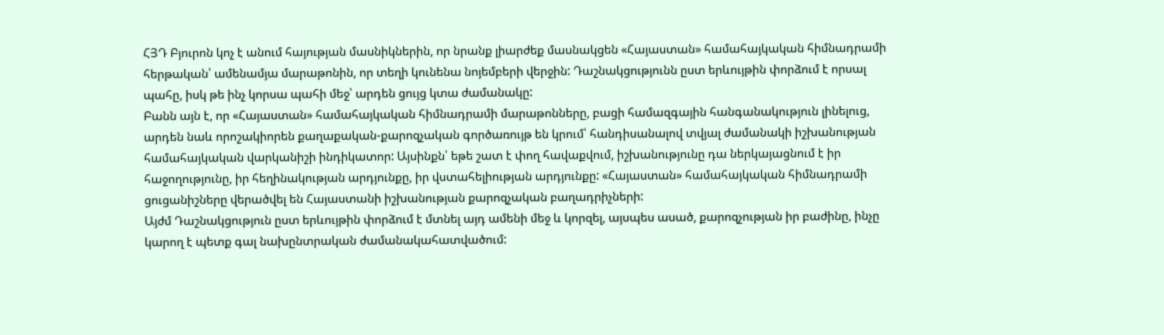ՀՅԴ Բյուրոն կոչ է անում հայության մասնիկներին, որ նրանք լիարժեք մասնակցեն «Հայաստան» համահայկական հիմնադրամի հերթական՝ ամենամյա մարաթոնին, որ տեղի կունենա նոյեմբերի վերջին: Դաշնակցությունն ըստ երևույթին փորձում է որսալ պահը, իսկ թե ինչ կորսա պահի մեջ՝ արդեն ցույց կտա ժամանակը:
Բանն այն է, որ «Հայաստան» համահայկական հիմնադրամի մարաթոնները, բացի համազգային հանգանակություն լինելուց, արդեն նաև որոշակիորեն քաղաքական-քարոզչական գործառույթ են կրում՝ հանդիսանալով տվյալ ժամանակի իշխանության համահայկական վարկանիշի ինդիկատոր: Այսինքն՝ եթե շատ է փող հավաքվում, իշխանությունը դա ներկայացնում է իր հաջողությունը, իր հեղինակության արդյունքը, իր վստահելիության արդյունքը: «Հայաստան» համահայկական հիմնադրամի ցուցանիշները վերածվել են Հայաստանի իշխանության քարոզչական բաղադրիչների:
Այժմ Դաշնակցություն ըստ երևույթին փորձում է մտնել այդ ամենի մեջ և կորզել, այսպես ասած, քարոզչության իր բաժինը, ինչը կարող է պետք գալ նախընտրական ժամանակահատվածում: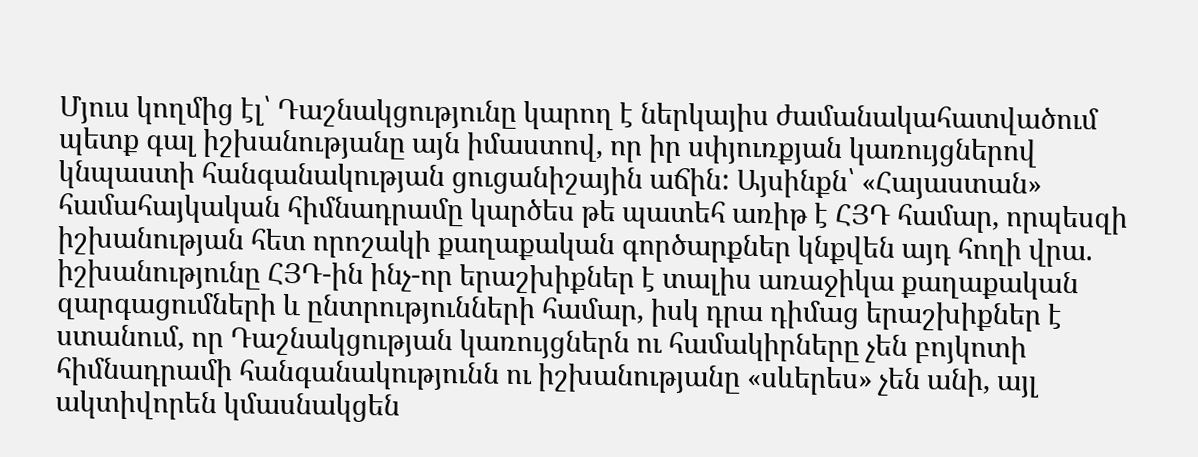Մյուս կողմից էլ՝ Դաշնակցությունը կարող է ներկայիս ժամանակահատվածում պետք գալ իշխանությանը այն իմաստով, որ իր սփյուռքյան կառույցներով կնպաստի հանգանակության ցուցանիշային աճին: Այսինքն՝ «Հայաստան» համահայկական հիմնադրամը կարծես թե պատեհ առիթ է ՀՅԴ համար, որպեսզի իշխանության հետ որոշակի քաղաքական գործարքներ կնքվեն այդ հողի վրա. իշխանությունը ՀՅԴ-ին ինչ-որ երաշխիքներ է տալիս առաջիկա քաղաքական զարգացումների և ընտրությունների համար, իսկ դրա դիմաց երաշխիքներ է ստանում, որ Դաշնակցության կառույցներն ու համակիրները չեն բոյկոտի հիմնադրամի հանգանակությունն ու իշխանությանը «սևերես» չեն անի, այլ ակտիվորեն կմասնակցեն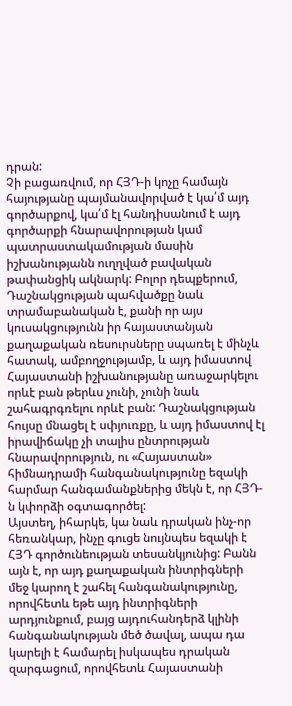դրան:
Չի բացառվում, որ ՀՅԴ-ի կոչը համայն հայությանը պայմանավորված է կա՛մ այդ գործարքով, կա՛մ էլ հանդիսանում է այդ գործարքի հնարավորության կամ պատրաստակամության մասին իշխանությանն ուղղված բավական թափանցիկ ակնարկ: Բոլոր դեպքերում, Դաշնակցության պահվածքը նաև տրամաբանական է, քանի որ այս կուսակցությունն իր հայաստանյան քաղաքական ռեսուրսները սպառել է մինչև հատակ, ամբողջությամբ, և այդ իմաստով Հայաստանի իշխանությանը առաջարկելու որևէ բան թերևս չունի, չունի նաև շահագրգռելու որևէ բան: Դաշնակցության հույսը մնացել է սփյուռքը, և այդ իմաստով էլ իրավիճակը չի տալիս ընտրության հնարավորություն, ու «Հայաստան» հիմնադրամի հանգանակությունը եզակի հարմար հանգամանքներից մեկն է, որ ՀՅԴ-ն կփորձի օգտագործել:
Այստեղ, իհարկե, կա նաև դրական ինչ-որ հեռանկար, ինչը գուցե նույնպես եզակի է ՀՅԴ գործունեության տեսանկյունից: Բանն այն է, որ այդ քաղաքական ինտրիգների մեջ կարող է շահել հանգանակությունը, որովհետև եթե այդ ինտրիգների արդյունքում, բայց այդուհանդերձ կլինի հանգանակության մեծ ծավալ, ապա դա կարելի է համարել իսկապես դրական զարգացում, որովհետև Հայաստանի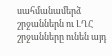սահմանամերձ շրջաններն ու ԼՂՀ շրջանները ունեն այդ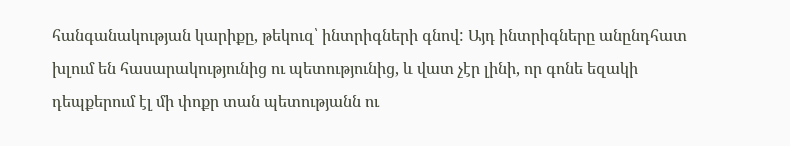հանգանակության կարիքը, թեկուզ՝ ինտրիգների գնով: Այդ ինտրիգները անընդհատ խլում են հասարակությունից ու պետությունից, և վատ չէր լինի, որ գոնե եզակի դեպքերում էլ մի փոքր տան պետությանն ու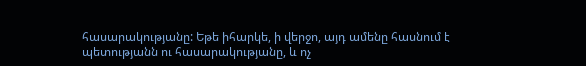հասարակությանը: Եթե իհարկե, ի վերջո, այդ ամենը հասնում է պետությանն ու հասարակությանը, և ոչ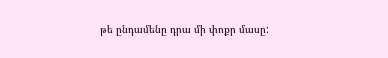թե ընդամենը դրա մի փոքր մասը: